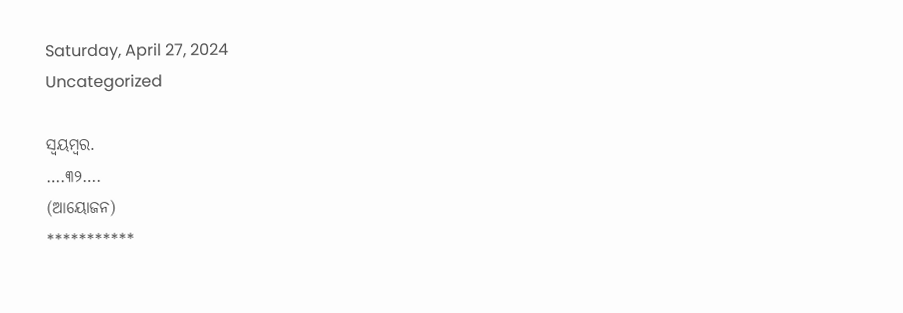Saturday, April 27, 2024
Uncategorized

ସ୍ବୟମ୍ବର.
….୩୨….
(ଆୟୋଜନ)
***********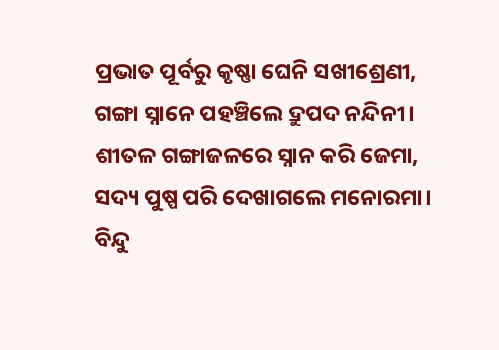ପ୍ରଭାତ ପୂର୍ବରୁ କୃଷ୍ଣା ଘେନି ସଖୀଶ୍ରେଣୀ,
ଗଙ୍ଗା ସ୍ନାନେ ପହଞ୍ଚିଲେ ଦ୍ରୁପଦ ନନ୍ଦିନୀ।
ଶୀତଳ ଗଙ୍ଗାଜଳରେ ସ୍ନାନ କରି ଜେମା,
ସଦ୍ୟ ପୁଷ୍ପ ପରି ଦେଖାଗଲେ ମନୋରମା।
ବିନ୍ଦୁ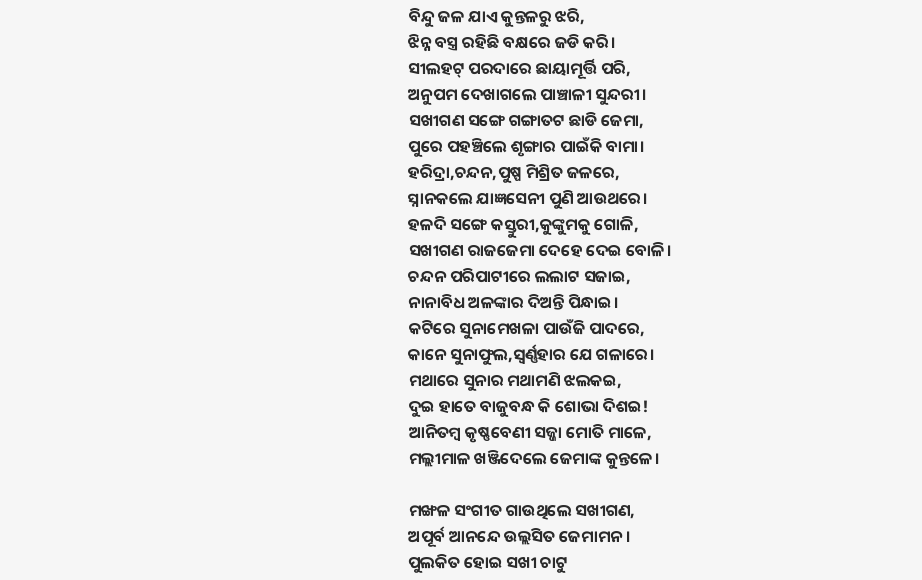ବିନ୍ଦୁ ଜଳ ଯାଏ କୁନ୍ତଳରୁ ଝରି,
ଝିନ୍ନ ବସ୍ତ୍ର ରହିଛି ବକ୍ଷରେ ଜଡି କରି।
ସୀଲହଟ୍ ପରଦାରେ ଛାୟାମୂର୍ତ୍ତି ପରି,
ଅନୁପମ ଦେଖାଗଲେ ପାଞ୍ଚାଳୀ ସୁନ୍ଦରୀ।
ସଖୀଗଣ ସଙ୍ଗେ ଗଙ୍ଗାତଟ ଛାଡି ଜେମା,
ପୁରେ ପହଞ୍ଚିଲେ ଶୃଙ୍ଗାର ପାଇଁକି ବାମା।
ହରିଦ୍ରା,ଚନ୍ଦନ,ପୁଷ୍ପ ମିଶ୍ରିତ ଜଳରେ,
ସ୍ନାନକଲେ ଯାଜ୍ଞସେନୀ ପୁଣି ଆଉଥରେ।
ହଳଦି ସଙ୍ଗେ କସ୍ତୁରୀ,କୁଙ୍କୁମକୁ ଗୋଳି,
ସଖୀଗଣ ରାଜଜେମା ଦେହେ ଦେଇ ବୋଳି।
ଚନ୍ଦନ ପରିପାଟୀରେ ଲଲାଟ ସଜାଇ,
ନାନାବିଧ ଅଳଙ୍କାର ଦିଅନ୍ତି ପିନ୍ଧାଇ।
କଟିରେ ସୁନାମେଖଳା ପାଉଁଜି ପାଦରେ,
କାନେ ସୁନାଫୁଲ,ସ୍ବର୍ଣ୍ଣହାର ଯେ ଗଳାରେ।
ମଥାରେ ସୁନାର ମଥାମଣି ଝଲକଇ,
ଦୁଇ ହାତେ ବାଜୁବନ୍ଧ କି ଶୋଭା ଦିଶଇ!
ଆନିତମ୍ବ କୃଷ୍ଣବେଣୀ ସଜ୍ଜା ମୋତି ମାଳେ,
ମଲ୍ଲୀମାଳ ଖଞ୍ଜିଦେଲେ ଜେମାଙ୍କ କୁନ୍ତଳେ।

ମଙ୍ଖଳ ସଂଗୀତ ଗାଉଥିଲେ ସଖୀଗଣ,
ଅପୂର୍ବ ଆନନ୍ଦେ ଉଲ୍ଲସିତ ଜେମାମନ।
ପୁଲକିତ ହୋଇ ସଖୀ ଚାଟୁ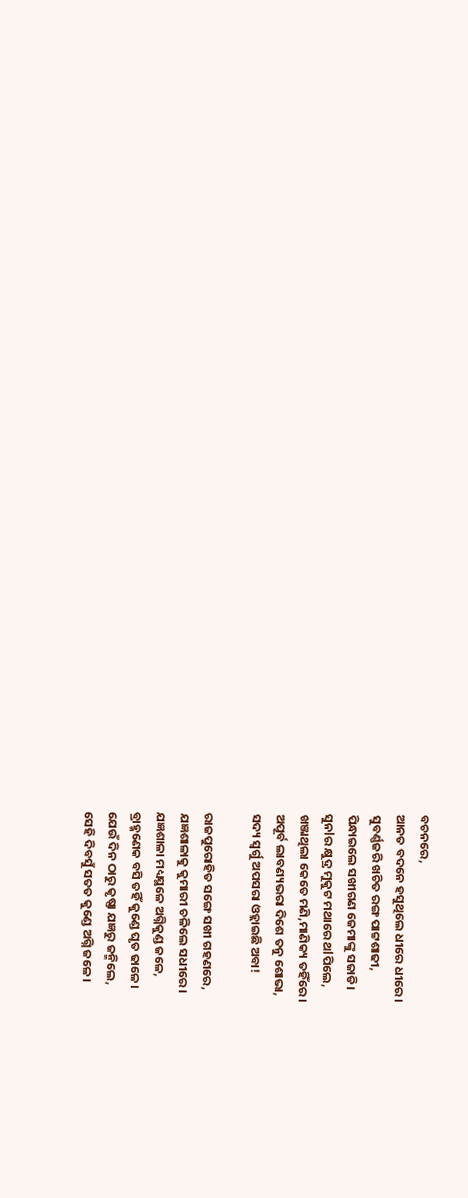ବଚନରେ,
ଆନତ ବଦନେ ହସୁଥିଲେ ଧୀରେ ଧୀରେ।
ସୁବର୍ଣ୍ଣଜରି ଖଚିତ ରଙ୍ଗ ପାଟ୍ଟଶାଢୀ,
ପିନ୍ଧାଇଲେ ସଖୀଗଣ ଜେମାଙ୍କୁ ସଜାଡି।
ସୁନlର କ୍ଷୁଦ୍ର ମୁକୁଟ ମଥାରେ ଥlପିଲେ,
ଖଞ୍ଜାଥିଲା କେତେ ମଣି,ମାଣିକ୍ୟ ତହିଁରେ।
ଅପୂର୍ବ ଲାବଣ୍ୟଭରା ଦିଶେ ତନୁ ଶୋଭା,
ସଦ୍ୟ ସ୍ବର୍ଗୁ ଅପସରା ଓହ୍ଲାଇଛି ଅବା!

ରାଜପୁରୋହିତ ସଙ୍ଗେ ସଖୀ ଗହଣରେ,
ଯଜ୍ଞଶାଳାକୁ କୁମାରୀ ଚଳିଲେ ସଧୀରେ।
ଯଜ୍ଞଶାଳା ମଧ୍ୟସ୍ଥଳେ ଅଗ୍ନିକୁଣ୍ଡ ଜଳେ,
ବ୍ରାହ୍ମଣେକ ବସି ତହିଁ କୁଣ୍ଡେ ଘୃତ ଢାଳେ।
ଯେଉଁ ଦିନ ଠାରୁ କୃଷ୍ଣା ଯଜ୍ଞରୁ ଜନ୍ମିଲେ,
ସେହି ଦିବସୁଁ ସତତ କୁଣ୍ଡେ ଅଗ୍ନି ଜଳେ।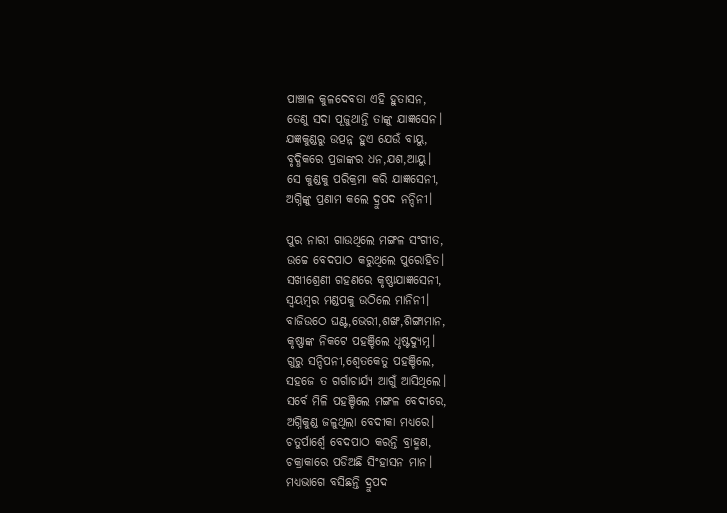ପାଞ୍ଚାଳ କୁଳଦେବତା ଏହି ହୁତାସନ,
ତେଣୁ ସଦା ପୂଜୁଥାନ୍ତି ତାଙ୍କୁ ଯାଜ୍ଞସେନ।
ଯଜ୍ଞକୁଣ୍ଡରୁ ଉତ୍ପନ୍ନ ହୁଏ ଯେଉଁ ବାୟୁ,
ବୃଦ୍ଧିକରେ ପ୍ରଜାଙ୍କର ଧନ,ଯଶ,ଆୟୁ।
ସେ କୁଣ୍ଡକୁ ପରିକ୍ରମା କରି ଯାଜ୍ଞସେନୀ,
ଅଗ୍ନିଙ୍କୁ ପ୍ରଣାମ କଲେ ଦ୍ରୁପଦ ନନ୍ଦିନୀ।

ପୁର ନାରୀ ଗାଉଥିଲେ ମଙ୍ଗଳ ସଂଗୀତ,
ଉଚ୍ଚେ ବେଦପାଠ କରୁଥିଲେ ପୁରୋହିତ।
ସଖୀଶ୍ରେଣୀ ଗହଣରେ କୃଷ୍ଣାଯାଜ୍ଞସେନୀ,
ସ୍ବୟମ୍ବର ମଣ୍ଡପକୁ ଉଠିଲେ ମାନିନୀ।
ବାଜିଉଠେ ଘଣ୍ଟ,ଭେରୀ,ଶଙ୍ଖ,ଶିଙ୍ଗାମାନ,
କୃଷ୍ଣାଙ୍କ ନିକଟେ ପହଞ୍ଚିଲେ ଧୃଷ୍ଟଦ୍ୟୁମ୍ନ।
ଗୁରୁ ସନ୍ଦିପନୀ,ଶ୍ବେତକେତୁ ପହଞ୍ଚିଲେ,
ସହଜେ ତ ଗର୍ଗାଚାର୍ଯ୍ୟ ଆଗୁଁ ଆସିଥିଲେ।
ସର୍ବେ ମିଳି ପହଞ୍ଚିଲେ ମଙ୍ଗଳ ବେଦୀରେ,
ଅଗ୍ନିକୁଣ୍ଡ ଜଳୁଥିଲା ବେଦୀକା ମଧ୍ୟରେ।
ଚତୁର୍ପାର୍ଶ୍ବେ ବେଦପାଠ କରନ୍ତି ବ୍ରାହ୍ମଣ,
ଚକ୍ରାକାରେ ପଡିଅଛି ସିଂହାସନ ମାନ।
ମଧ୍ୟଭାଗେ ବସିଛନ୍ତି ଦ୍ରୁପଦ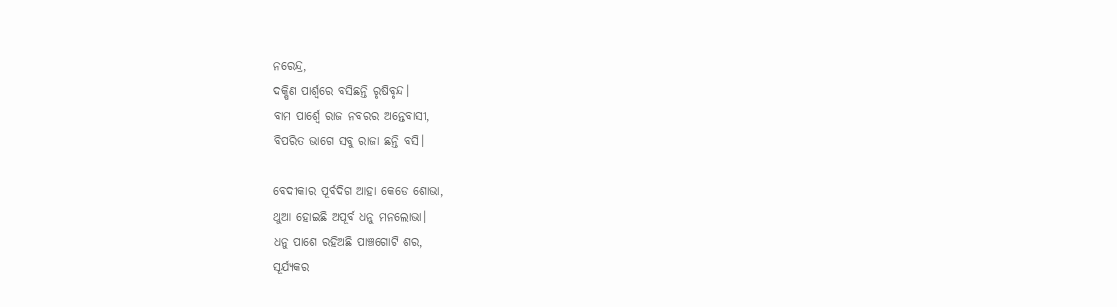ନରେନ୍ଦ୍ର,
ଦକ୍ଷିଣ ପାର୍ଶ୍ବରେ ବସିଛନ୍ତି ରୃଷିବୃନ୍ଦ।
ବାମ ପାର୍ଶ୍ବେ ରାଜ ନବରର ଅନ୍ତେବାସୀ,
ବିପରିତ ଭାଗେ ସବୁ ରାଜା ଛନ୍ତି ବସି।

ବେଦୀକାର ପୂର୍ବଦିଗ ଆହା କେଡେ ଶୋଭା,
ଥୁଆ ହୋଇଛି ଅପୂର୍ବ ଧନୁ ମନଲୋଭା।
ଧନୁ ପାଶେ ରହିଅଛି ପାଞ୍ଚଗୋଟି ଶର,
ସୂର୍ଯ୍ୟକର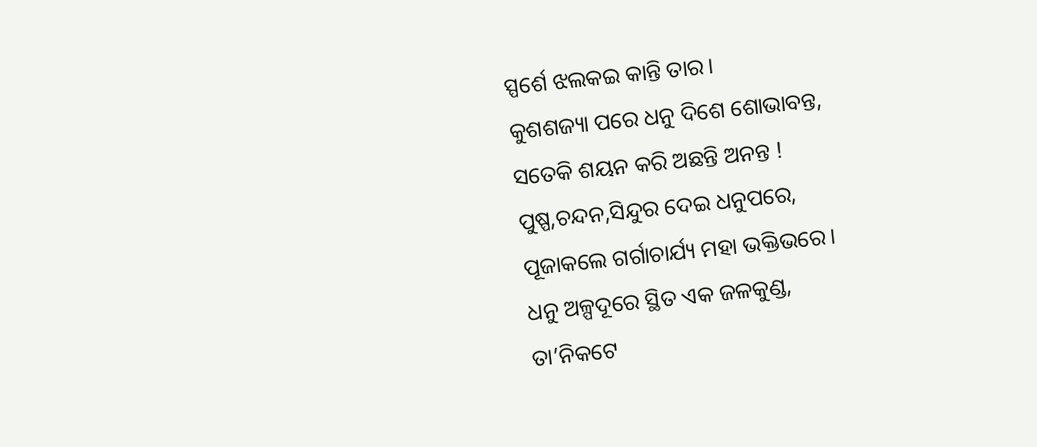ସ୍ପର୍ଶେ ଝଲକଇ କାନ୍ତି ତାର।
କୁଶଶଜ୍ୟା ପରେ ଧନୁ ଦିଶେ ଶୋଭାବନ୍ତ,
ସତେକି ଶୟନ କରି ଅଛନ୍ତି ଅନନ୍ତ !
ପୁଷ୍ପ,ଚନ୍ଦନ,ସିନ୍ଦୁର ଦେଇ ଧନୁପରେ,
ପୂଜାକଲେ ଗର୍ଗାଚାର୍ଯ୍ୟ ମହା ଭକ୍ତିଭରେ।
ଧନୁ ଅଳ୍ପଦୂରେ ସ୍ଥିତ ଏକ ଜଳକୁଣ୍ଡ,
ତା’ନିକଟେ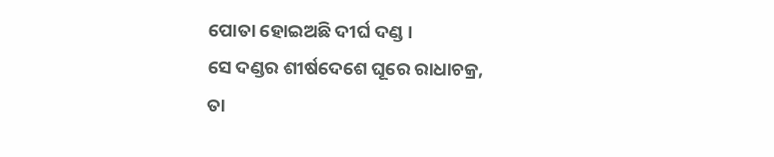ପୋତା ହୋଇଅଛି ଦୀର୍ଘ ଦଣ୍ଡ।
ସେ ଦଣ୍ଡର ଶୀର୍ଷଦେଶେ ଘୂରେ ରାଧାଚକ୍ର,
ତା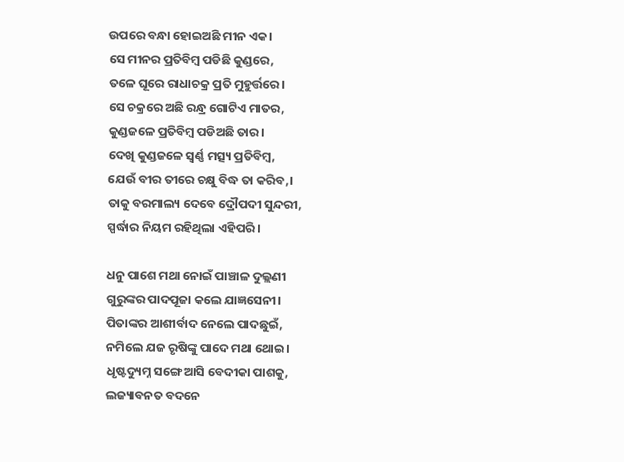ଉପରେ ବନ୍ଧା ହୋଇଅଛି ମୀନ ଏକ।
ସେ ମୀନର ପ୍ରତିବିମ୍ବ ପଡିଛି କୁଣ୍ଡରେ,
ତଳେ ଘୂରେ ରାଧାଚକ୍ର ପ୍ରତି ମୁହୁର୍ତ୍ତରେ।
ସେ ଚକ୍ରରେ ଅଛି ରନ୍ଧ୍ର ଗୋଟିଏ ମାତର,
କୁଣ୍ଡଜଳେ ପ୍ରତିବିମ୍ବ ପଡିଅଛି ତାର।
ଦେଖି କୁଣ୍ଡଜଳେ ସ୍ବର୍ଣ୍ଣ ମତ୍ସ୍ୟ ପ୍ରତିବିମ୍ବ,
ଯେଉଁ ବୀର ତୀରେ ଚକ୍ଷୁ ବିଦ୍ଧ ତା କରିବ,।
ତାକୁ ବରମାଲ୍ୟ ଦେବେ ଦ୍ରୌପଦୀ ସୁନ୍ଦରୀ,
ସ୍ପର୍ଦ୍ଧାର ନିୟମ ରହିଥିଲା ଏହିପରି।

ଧନୁ ପାଶେ ମଥା ନୋଇଁ ପାଞ୍ଚାଳ ଦୁଲ୍ଲଣୀ
ଗୁରୁଙ୍କର ପାଦପୂଜା କଲେ ଯାଜ୍ଞସେନୀ।
ପିତାଙ୍କର ଆଶୀର୍ବାଦ ନେଲେ ପାଦଛୁଇଁ,
ନମିଲେ ଯଜ ରୃଷିଙ୍କୁ ପାଦେ ମଥା ଥୋଇ।
ଧୃଷ୍ଟଦ୍ୟୁମ୍ନ ସଙ୍ଗେ ଆସି ବେଦୀକା ପାଶକୁ,
ଲଜ୍ୟାବନତ ବଦନେ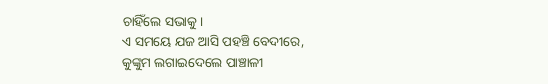ଚାହିଁଲେ ସଭାକୁ।
ଏ ସମୟେ ଯଜ ଆସି ପହଞ୍ଚି ବେଦୀରେ,
କୁଙ୍କୁମ ଲଗାଇଦେଲେ ପାଞ୍ଚାଳୀ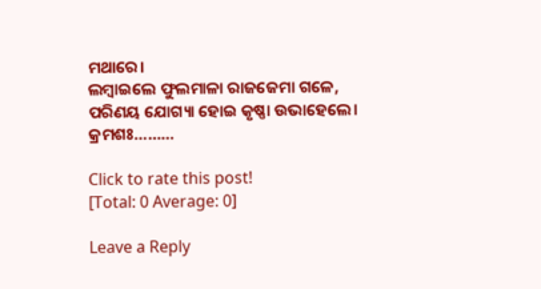ମଥାରେ।
ଲମ୍ବାଇଲେ ଫୁଲମାଳା ରାଜଜେମା ଗଳେ,
ପରିଣୟ ଯୋଗ୍ୟା ହୋଇ କୃଷ୍ଣା ଉଭାହେଲେ।
କ୍ରମଶଃ………

Click to rate this post!
[Total: 0 Average: 0]

Leave a Reply